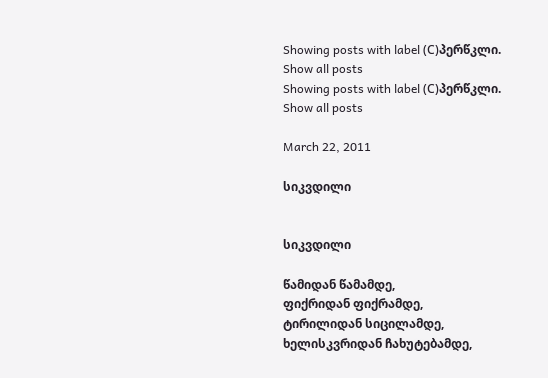Showing posts with label (С)პერწკლი. Show all posts
Showing posts with label (С)პერწკლი. Show all posts

March 22, 2011

სიკვდილი


სიკვდილი

წამიდან წამამდე,
ფიქრიდან ფიქრამდე,
ტირილიდან სიცილამდე,
ხელისკვრიდან ჩახუტებამდე,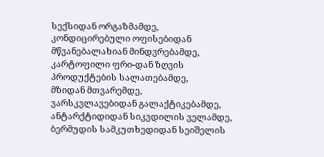სექსიდან ორგაზმამდე,
კონდიცირებული ოფისებიდან
მწვანებალახიან მინდვრებამდე,
კარტოფილი ფრი-დან ზღვის პროდუქტების სალათებამდე,
მზიდან მთვარემდე,
ვარსკვლავებიდან გალაქტიკებამდე,
ანტარქტიდიდან სიკვდილის ველამდე,
ბერმუდის სამკუთხედიდან სეიშელის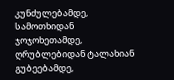კუნძულებამდე,
სამოთხიდან ჯოჯოხეთამდე,
ღრუბლებიდან ტალახიან გუბეებამდე,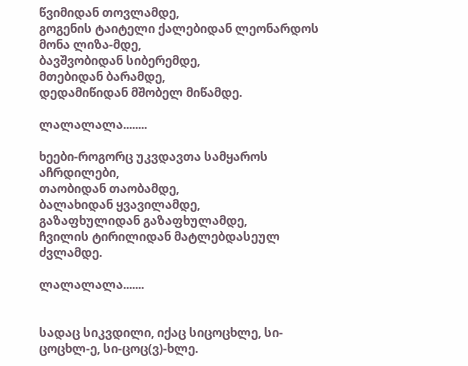წვიმიდან თოვლამდე,
გოგენის ტაიტელი ქალებიდან ლეონარდოს მონა ლიზა-მდე,
ბავშვობიდან სიბერემდე,
მთებიდან ბარამდე,
დედამიწიდან მშობელ მიწამდე.

ლალალალა........

ხეები-როგორც უკვდავთა სამყაროს აჩრდილები,
თაობიდან თაობამდე,
ბალახიდან ყვავილამდე,
გაზაფხულიდან გაზაფხულამდე,
ჩვილის ტირილიდან მატლებდასეულ ძვლამდე.

ლალალალა.......


სადაც სიკვდილი, იქაც სიცოცხლე, სი-ცოცხლ-ე, სი-ცოც(ვ)-ხლე.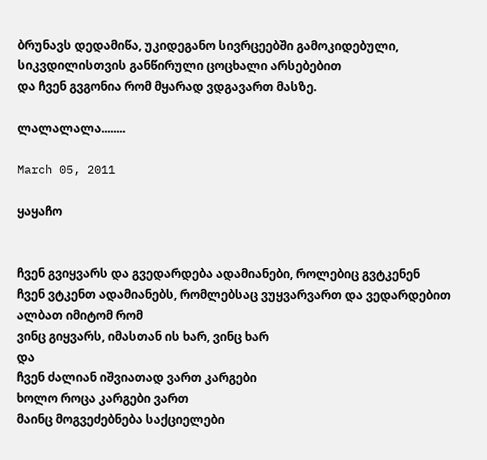ბრუნავს დედამიწა, უკიდეგანო სივრცეებში გამოკიდებული, სიკვდილისთვის განწირული ცოცხალი არსებებით
და ჩვენ გვგონია რომ მყარად ვდგავართ მასზე.

ლალალალა........

March 05, 2011

ყაყაჩო


ჩვენ გვიყვარს და გვედარდება ადამიანები, როლებიც გვტკენენ
ჩვენ ვტკენთ ადამიანებს, რომლებსაც ვუყვარვართ და ვედარდებით
ალბათ იმიტომ რომ
ვინც გიყვარს, იმასთან ის ხარ, ვინც ხარ
და
ჩვენ ძალიან იშვიათად ვართ კარგები
ხოლო როცა კარგები ვართ
მაინც მოგვეძებნება საქციელები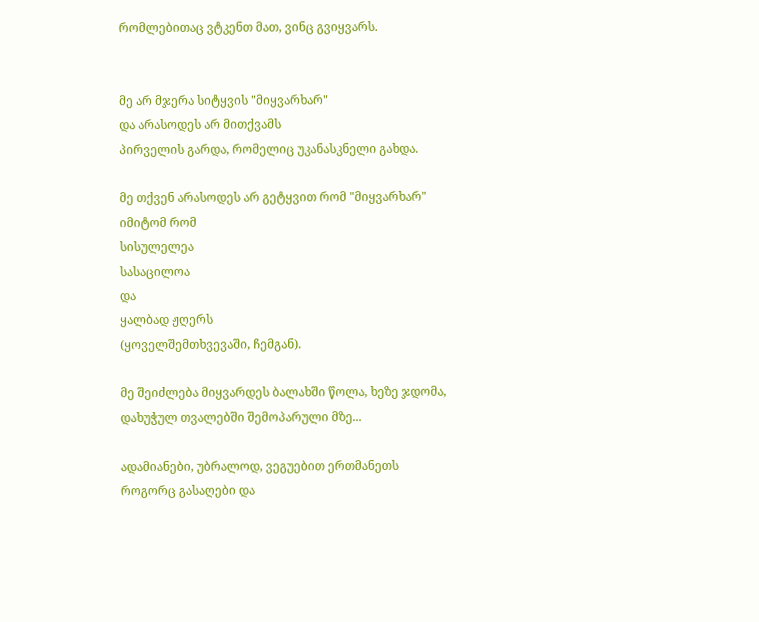რომლებითაც ვტკენთ მათ, ვინც გვიყვარს.


მე არ მჯერა სიტყვის "მიყვარხარ"
და არასოდეს არ მითქვამს
პირველის გარდა, რომელიც უკანასკნელი გახდა.

მე თქვენ არასოდეს არ გეტყვით რომ "მიყვარხარ"
იმიტომ რომ
სისულელეა
სასაცილოა
და
ყალბად ჟღერს
(ყოველშემთხვევაში, ჩემგან).

მე შეიძლება მიყვარდეს ბალახში წოლა, ხეზე ჯდომა,
დახუჭულ თვალებში შემოპარული მზე...

ადამიანები, უბრალოდ, ვეგუებით ერთმანეთს
როგორც გასაღები და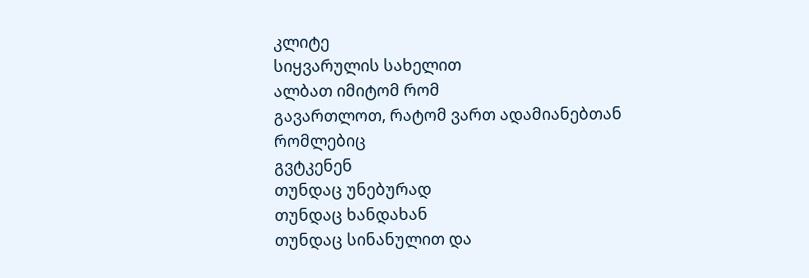კლიტე
სიყვარულის სახელით
ალბათ იმიტომ რომ
გავართლოთ, რატომ ვართ ადამიანებთან
რომლებიც
გვტკენენ
თუნდაც უნებურად
თუნდაც ხანდახან
თუნდაც სინანულით და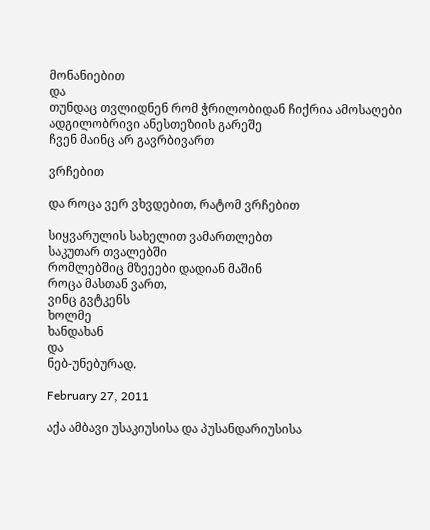მონანიებით
და
თუნდაც თვლიდნენ რომ ჭრილობიდან ჩიქრია ამოსაღები
ადგილობრივი ანესთეზიის გარეშე
ჩვენ მაინც არ გავრბივართ

ვრჩებით

და როცა ვერ ვხვდებით, რატომ ვრჩებით

სიყვარულის სახელით ვამართლებთ
საკუთარ თვალებში
რომლებშიც მზეეები დადიან მაშინ
როცა მასთან ვართ,
ვინც გვტკენს
ხოლმე
ხანდახან
და
ნებ-უნებურად.

February 27, 2011

აქა ამბავი უსაკიუსისა და პუსანდარიუსისა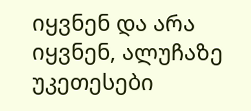იყვნენ და არა იყვნენ, ალუჩაზე უკეთესები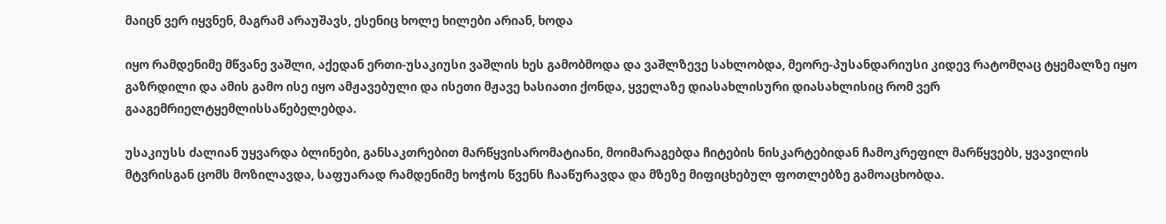მაიცნ ვერ იყვნენ, მაგრამ არაუშავს, ესენიც ხოლე ხილები არიან, ხოდა

იყო რამდენიმე მწვანე ვაშლი, აქედან ერთი-უსაკიუსი ვაშლის ხეს გამობმოდა და ვაშლზევე სახლობდა, მეორე-პუსანდარიუსი კიდევ რატომღაც ტყემალზე იყო გაზრდილი და ამის გამო ისე იყო ამჟავებული და ისეთი მჟავე ხასიათი ქონდა, ყველაზე დიასახლისური დიასახლისიც რომ ვერ გააგემრიელტყემლისსაწებელებდა.

უსაკიუსს ძალიან უყვარდა ბლინები, განსაკთრებით მარწყვისარომატიანი, მოიმარაგებდა ჩიტების ნისკარტებიდან ჩამოკრეფილ მარწყვებს, ყვავილის მტვრისგან ცომს მოზილავდა, საფუარად რამდენიმე ხოჭოს წვენს ჩააწურავდა და მზეზე მიფიცხებულ ფოთლებზე გამოაცხობდა.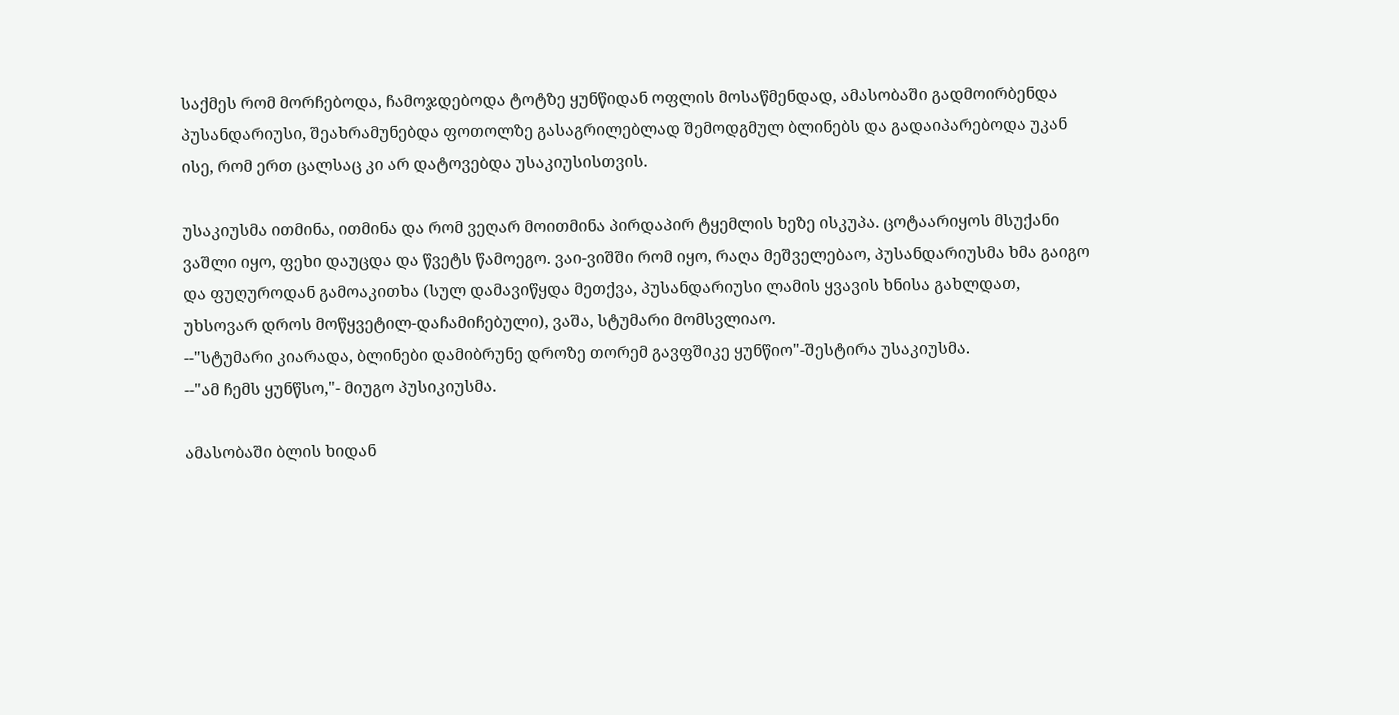საქმეს რომ მორჩებოდა, ჩამოჯდებოდა ტოტზე ყუნწიდან ოფლის მოსაწმენდად, ამასობაში გადმოირბენდა პუსანდარიუსი, შეახრამუნებდა ფოთოლზე გასაგრილებლად შემოდგმულ ბლინებს და გადაიპარებოდა უკან ისე, რომ ერთ ცალსაც კი არ დატოვებდა უსაკიუსისთვის.

უსაკიუსმა ითმინა, ითმინა და რომ ვეღარ მოითმინა პირდაპირ ტყემლის ხეზე ისკუპა. ცოტაარიყოს მსუქანი ვაშლი იყო, ფეხი დაუცდა და წვეტს წამოეგო. ვაი-ვიშში რომ იყო, რაღა მეშველებაო, პუსანდარიუსმა ხმა გაიგო და ფუღუროდან გამოაკითხა (სულ დამავიწყდა მეთქვა, პუსანდარიუსი ლამის ყვავის ხნისა გახლდათ, უხსოვარ დროს მოწყვეტილ-დაჩამიჩებული), ვაშა, სტუმარი მომსვლიაო.
--"სტუმარი კიარადა, ბლინები დამიბრუნე დროზე თორემ გავფშიკე ყუნწიო"-შესტირა უსაკიუსმა.
--"ამ ჩემს ყუნწსო,"- მიუგო პუსიკიუსმა.

ამასობაში ბლის ხიდან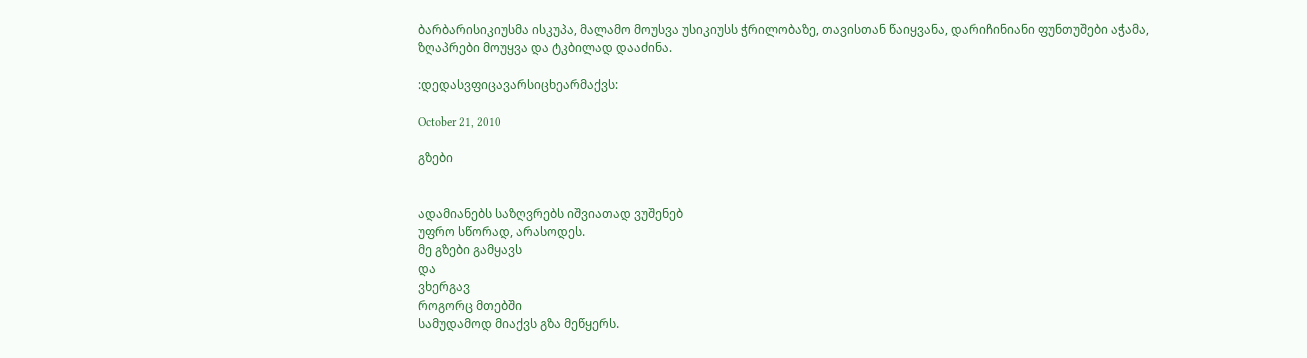ბარბარისიკიუსმა ისკუპა, მალამო მოუსვა უსიკიუსს ჭრილობაზე, თავისთან წაიყვანა, დარიჩინიანი ფუნთუშები აჭამა, ზღაპრები მოუყვა და ტკბილად დააძინა.

:დედასვფიცავარსიცხეარმაქვს:

October 21, 2010

გზები


ადამიანებს საზღვრებს იშვიათად ვუშენებ
უფრო სწორად, არასოდეს.
მე გზები გამყავს
და
ვხერგავ
როგორც მთებში
სამუდამოდ მიაქვს გზა მეწყერს.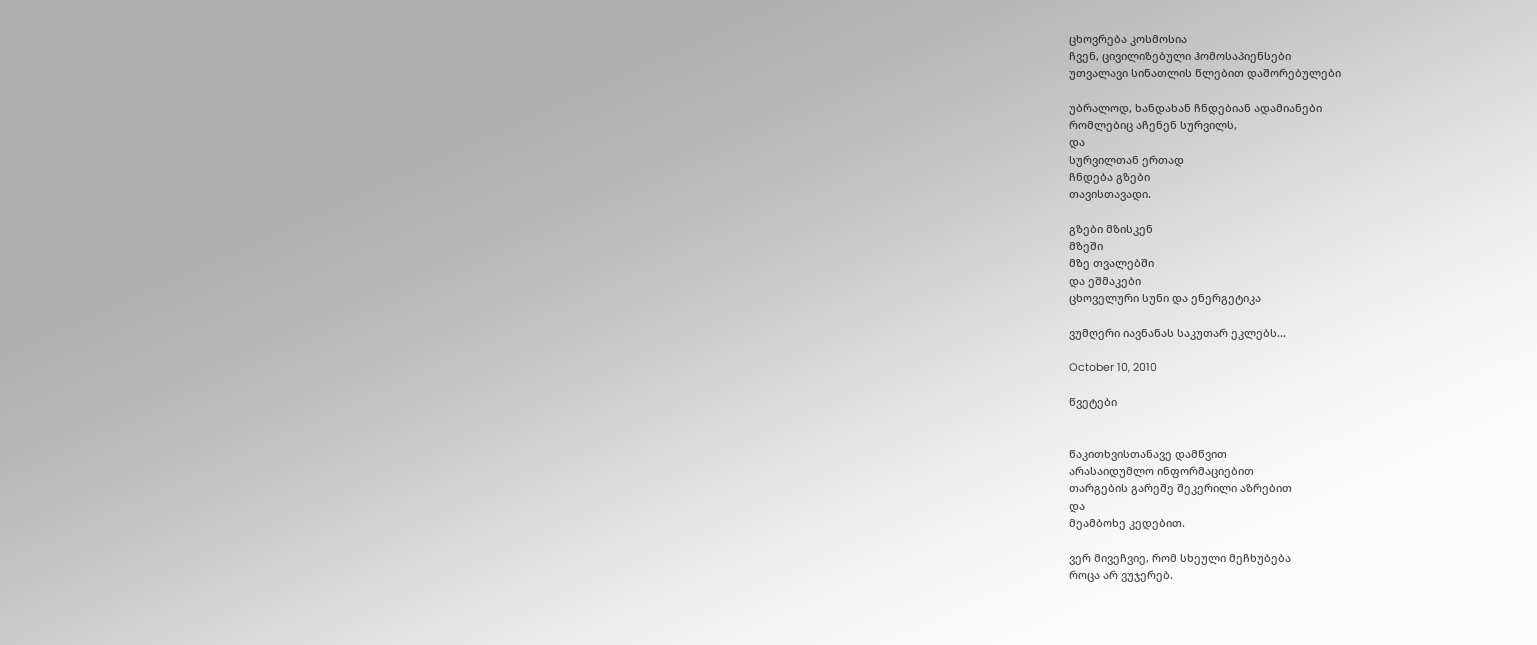ცხოვრება კოსმოსია
ჩვენ, ცივილიზებული ჰომოსაპიენსები
უთვალავი სინათლის წლებით დაშორებულები

უბრალოდ, ხანდახან ჩნდებიან ადამიანები
რომლებიც აჩენენ სურვილს,
და
სურვილთან ერთად
ჩნდება გზები
თავისთავადი.

გზები მზისკენ
მზეში
მზე თვალებში
და ეშმაკები
ცხოველური სუნი და ენერგეტიკა

ვუმღერი იავნანას საკუთარ ეკლებს...

October 10, 2010

წვეტები


წაკითხვისთანავე დამწვით
არასაიდუმლო ინფორმაციებით
თარგების გარეშე შეკერილი აზრებით
და
მეამბოხე კედებით.

ვერ მივეჩვიე, რომ სხეული მეჩხუბება
როცა არ ვუჯერებ.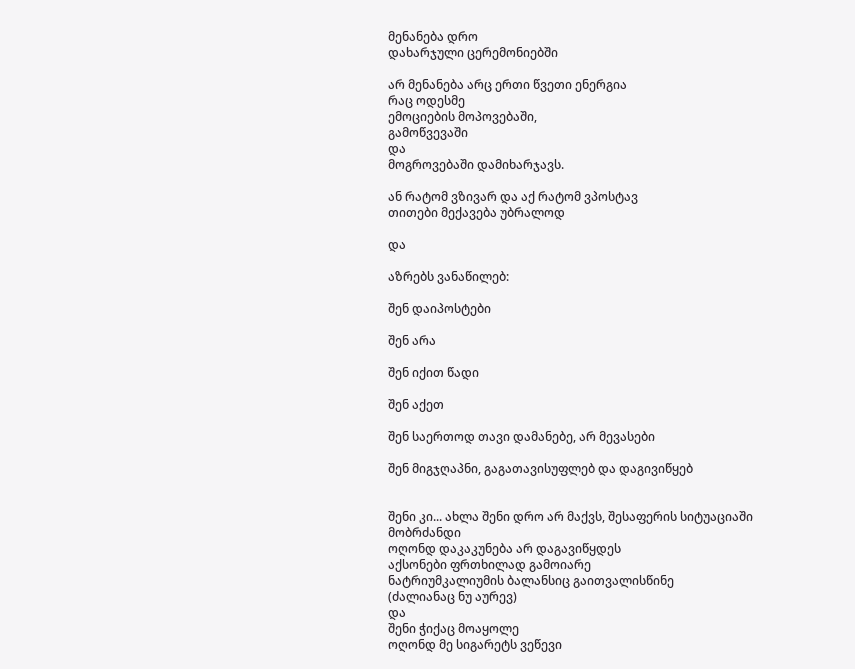მენანება დრო
დახარჯული ცერემონიებში

არ მენანება არც ერთი წვეთი ენერგია
რაც ოდესმე
ემოციების მოპოვებაში,
გამოწვევაში
და
მოგროვებაში დამიხარჯავს.

ან რატომ ვზივარ და აქ რატომ ვპოსტავ
თითები მექავება უბრალოდ

და

აზრებს ვანაწილებ:

შენ დაიპოსტები

შენ არა

შენ იქით წადი

შენ აქეთ

შენ საერთოდ თავი დამანებე, არ მევასები

შენ მიგჯღაპნი, გაგათავისუფლებ და დაგივიწყებ


შენი კი... ახლა შენი დრო არ მაქვს, შესაფერის სიტუაციაში მობრძანდი
ოღონდ დაკაკუნება არ დაგავიწყდეს
აქსონები ფრთხილად გამოიარე
ნატრიუმკალიუმის ბალანსიც გაითვალისწინე
(ძალიანაც ნუ აურევ)
და
შენი ჭიქაც მოაყოლე
ოღონდ მე სიგარეტს ვეწევი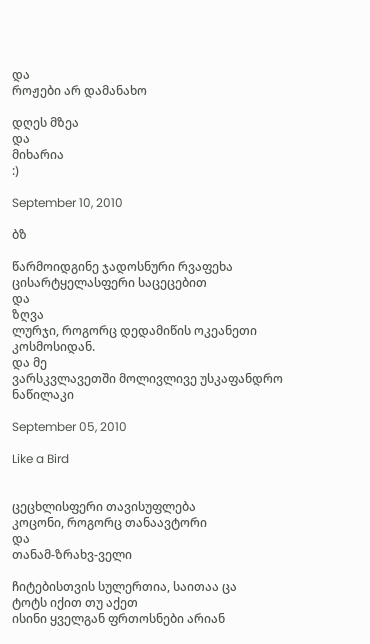და
როჟები არ დამანახო

დღეს მზეა
და
მიხარია
:)

September 10, 2010

ბზ

წარმოიდგინე ჯადოსნური რვაფეხა
ცისარტყელასფერი საცეცებით
და
ზღვა
ლურჯი, როგორც დედამიწის ოკეანეთი
კოსმოსიდან.
და მე
ვარსკვლავეთში მოლივლივე უსკაფანდრო ნაწილაკი

September 05, 2010

Like a Bird


ცეცხლისფერი თავისუფლება
კოცონი, როგორც თანაავტორი
და
თანამ-ზრახვ-ველი

ჩიტებისთვის სულერთია, საითაა ცა
ტოტს იქით თუ აქეთ
ისინი ყველგან ფრთოსნები არიან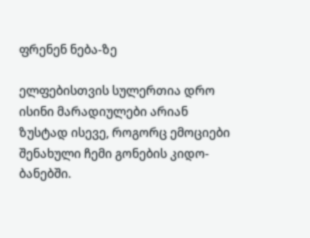ფრენენ ნება-ზე

ელფებისთვის სულერთია დრო
ისინი მარადიულები არიან
ზუსტად ისევე, როგორც ემოციები
შენახული ჩემი გონების კიდო-ბანებში.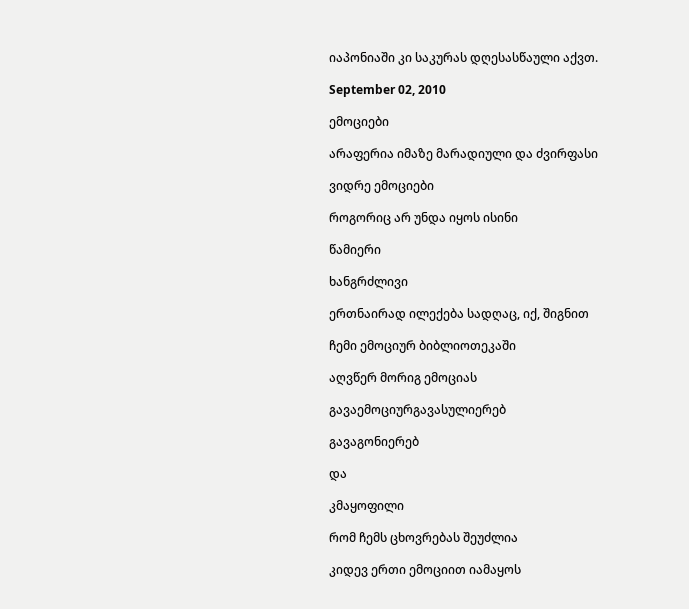იაპონიაში კი საკურას დღესასწაული აქვთ.

September 02, 2010

ემოციები

არაფერია იმაზე მარადიული და ძვირფასი

ვიდრე ემოციები

როგორიც არ უნდა იყოს ისინი

წამიერი

ხანგრძლივი

ერთნაირად ილექება სადღაც, იქ, შიგნით

ჩემი ემოციურ ბიბლიოთეკაში

აღვწერ მორიგ ემოციას

გავაემოციურგავასულიერებ

გავაგონიერებ

და

კმაყოფილი

რომ ჩემს ცხოვრებას შეუძლია

კიდევ ერთი ემოციით იამაყოს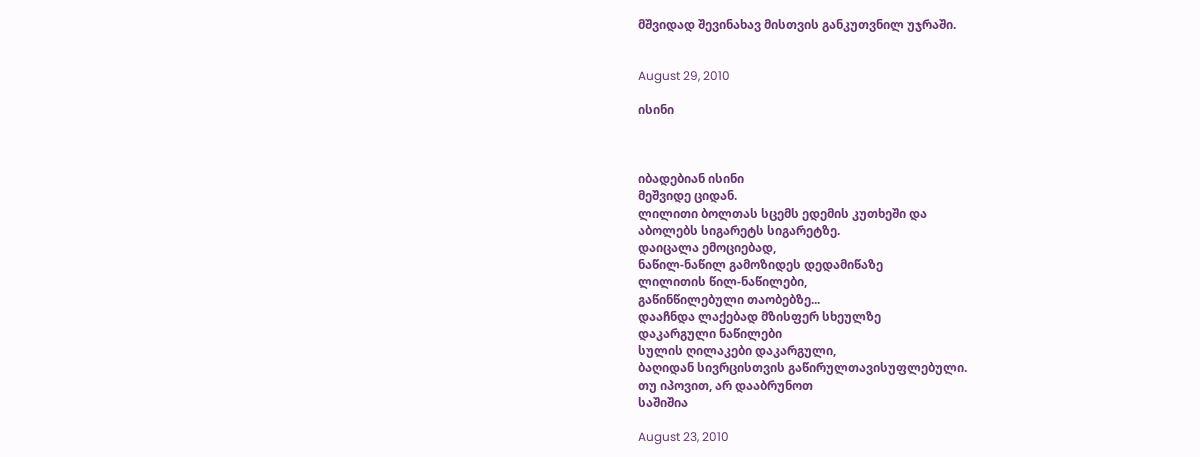მშვიდად შევინახავ მისთვის განკუთვნილ უჯრაში.


August 29, 2010

ისინი



იბადებიან ისინი
მეშვიდე ციდან.
ლილითი ბოლთას სცემს ედემის კუთხეში და
აბოლებს სიგარეტს სიგარეტზე.
დაიცალა ემოციებად,
ნაწილ-ნაწილ გამოზიდეს დედამიწაზე
ლილითის წილ-ნაწილები,
გაწინწილებული თაობებზე...
დააჩნდა ლაქებად მზისფერ სხეულზე
დაკარგული ნაწილები
სულის ღილაკები დაკარგული,
ბაღიდან სივრცისთვის გაწირულთავისუფლებული.
თუ იპოვით, არ დააბრუნოთ
საშიშია

August 23, 2010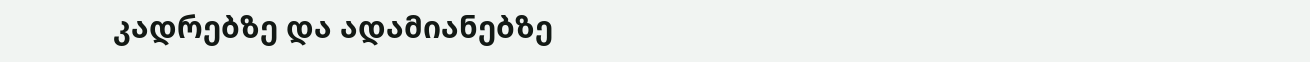კადრებზე და ადამიანებზე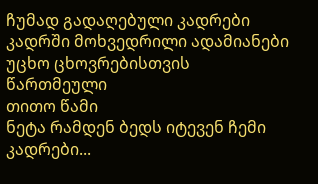ჩუმად გადაღებული კადრები
კადრში მოხვედრილი ადამიანები
უცხო ცხოვრებისთვის წართმეული
თითო წამი
ნეტა რამდენ ბედს იტევენ ჩემი კადრები...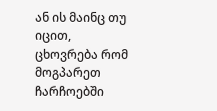ან ის მაინც თუ იცით,
ცხოვრება რომ მოგპარეთ
ჩარჩოებში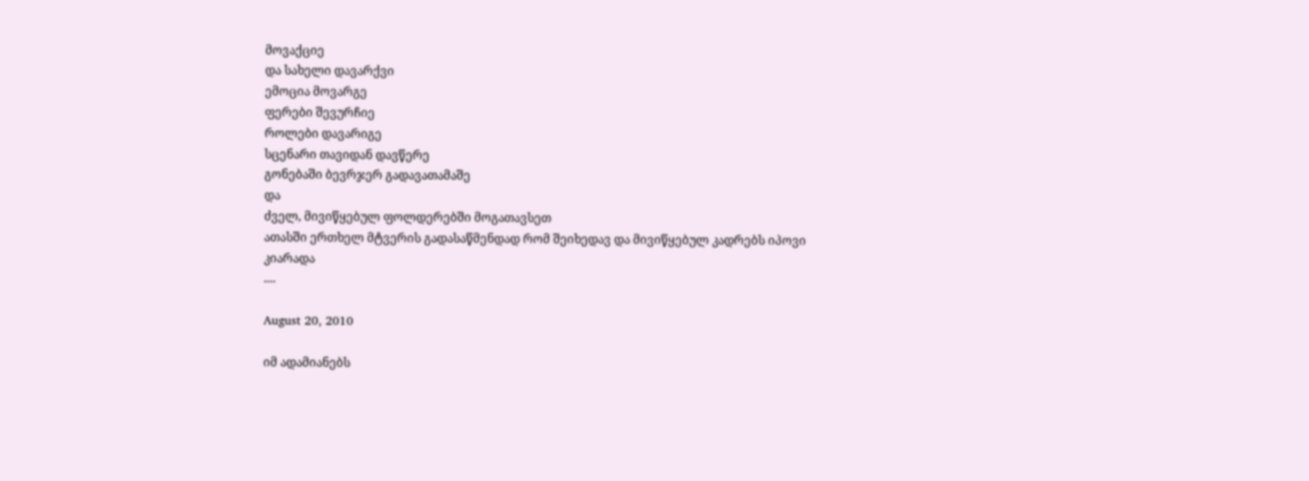მოვაქციე
და სახელი დავარქვი
ემოცია მოვარგე
ფერები შევურჩიე
როლები დავარიგე
სცენარი თავიდან დავწერე
გონებაში ბევრჯერ გადავათამაშე
და
ძველ, მივიწყებულ ფოლდერებში მოგათავსეთ
ათასში ერთხელ მტვერის გადასაწმენდად რომ შეიხედავ და მივიწყებულ კადრებს იპოვი
კიარადა
....

August 20, 2010

იმ ადამიანებს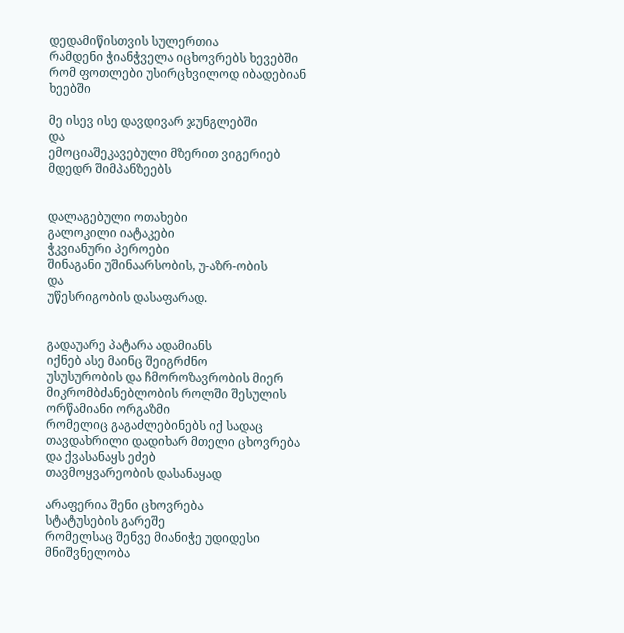დედამიწისთვის სულერთია
რამდენი ჭიანჭველა იცხოვრებს ხევებში
რომ ფოთლები უსირცხვილოდ იბადებიან
ხეებში

მე ისევ ისე დავდივარ ჯუნგლებში
და
ემოციაშეკავებული მზერით ვიგერიებ
მდედრ შიმპანზეებს


დალაგებული ოთახები
გალოკილი იატაკები
ჭკვიანური პეროები
შინაგანი უშინაარსობის, უ-აზრ-ობის
და
უწესრიგობის დასაფარად.


გადაუარე პატარა ადამიანს
იქნებ ასე მაინც შეიგრძნო
უსუსურობის და ჩმოროზავრობის მიერ
მიკრომბძანებლობის როლში შესულის
ორწამიანი ორგაზმი
რომელიც გაგაძლებინებს იქ სადაც
თავდახრილი დადიხარ მთელი ცხოვრება
და ქვასანაყს ეძებ
თავმოყვარეობის დასანაყად

არაფერია შენი ცხოვრება
სტატუსების გარეშე
რომელსაც შენვე მიანიჭე უდიდესი მნიშვნელობა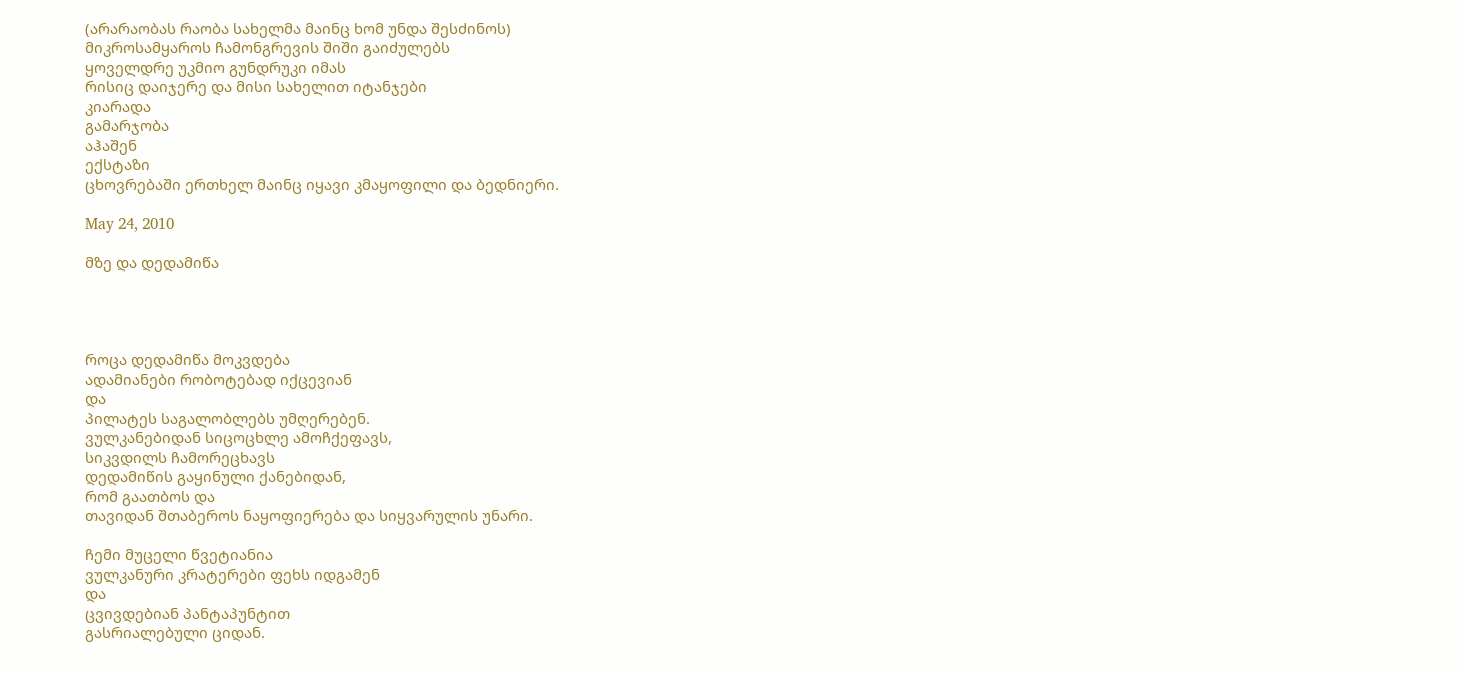(არარაობას რაობა სახელმა მაინც ხომ უნდა შესძინოს)
მიკროსამყაროს ჩამონგრევის შიში გაიძულებს
ყოველდრე უკმიო გუნდრუკი იმას
რისიც დაიჯერე და მისი სახელით იტანჯები
კიარადა
გამარჯობა
აჰაშენ
ექსტაზი
ცხოვრებაში ერთხელ მაინც იყავი კმაყოფილი და ბედნიერი.

May 24, 2010

მზე და დედამიწა




როცა დედამიწა მოკვდება
ადამიანები რობოტებად იქცევიან
და
პილატეს საგალობლებს უმღერებენ.
ვულკანებიდან სიცოცხლე ამოჩქეფავს,
სიკვდილს ჩამორეცხავს
დედამიწის გაყინული ქანებიდან,
რომ გაათბოს და
თავიდან შთაბეროს ნაყოფიერება და სიყვარულის უნარი.

ჩემი მუცელი წვეტიანია
ვულკანური კრატერები ფეხს იდგამენ
და
ცვივდებიან პანტაპუნტით
გასრიალებული ციდან.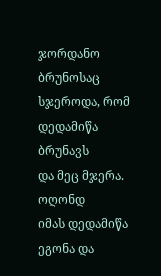ჯორდანო ბრუნოსაც სჯეროდა, რომ დედამიწა ბრუნავს
და მეც მჯერა.
ოღონდ
იმას დედამიწა ეგონა და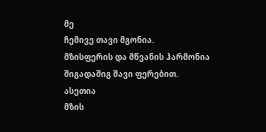მე
ჩემივე თავი მგონია.
მზისფერის და მწვანის ჰარმონია
შიგადაშიგ შავი ფერებით.
ასეთია
მზის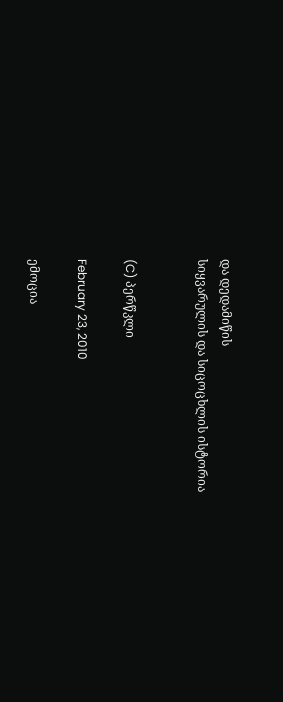და დედამიწის
სიყვარულის და სიცოცხლის ისტორია


(C) პერწკლი

February 23, 2010

ემოცია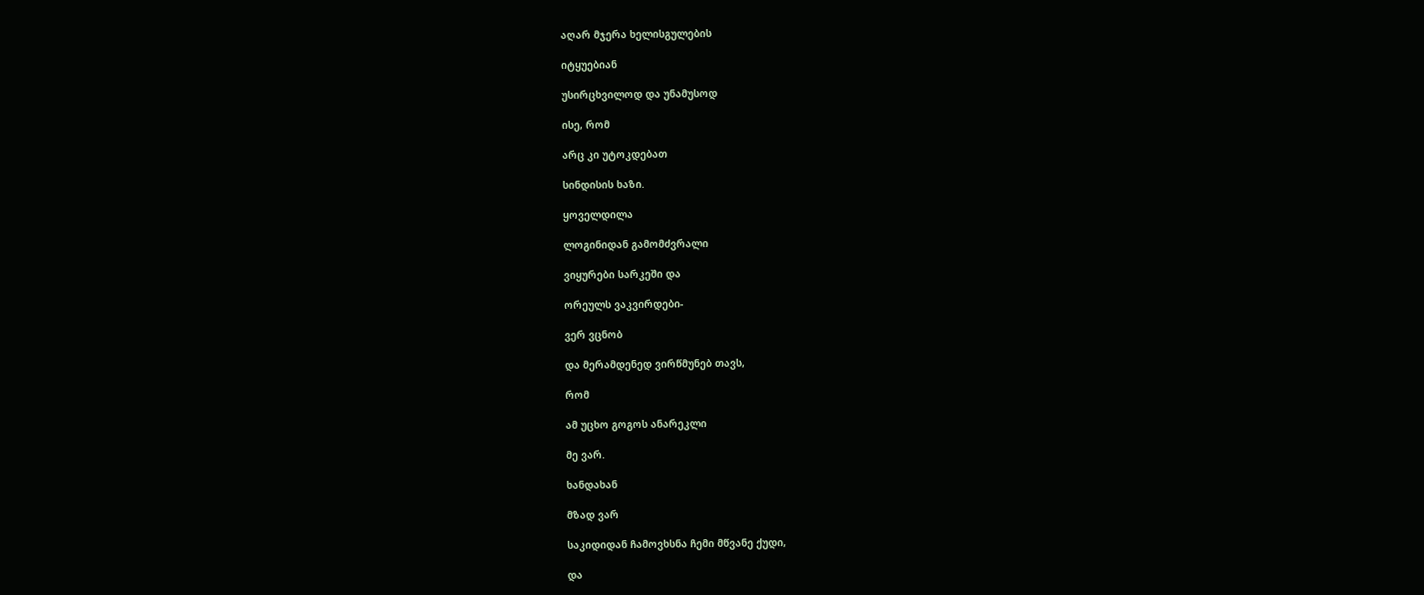აღარ მჯერა ხელისგულების

იტყუებიან

უსირცხვილოდ და უნამუსოდ

ისე, რომ

არც კი უტოკდებათ

სინდისის ხაზი.

ყოველდილა

ლოგინიდან გამომძვრალი

ვიყურები სარკეში და

ორეულს ვაკვირდები-

ვერ ვცნობ

და მერამდენედ ვირწმუნებ თავს,

რომ

ამ უცხო გოგოს ანარეკლი

მე ვარ.

ხანდახან

მზად ვარ

საკიდიდან ჩამოვხსნა ჩემი მწვანე ქუდი,

და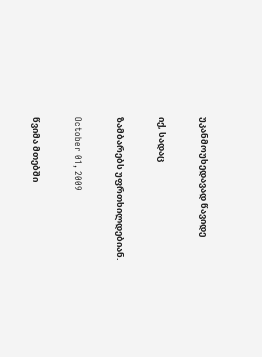უკანმოუხედავად წავიდე

იქ, სადაც

ზამბარებს უფრთხილდებიან.

October 01, 2009

წვიმა მთებში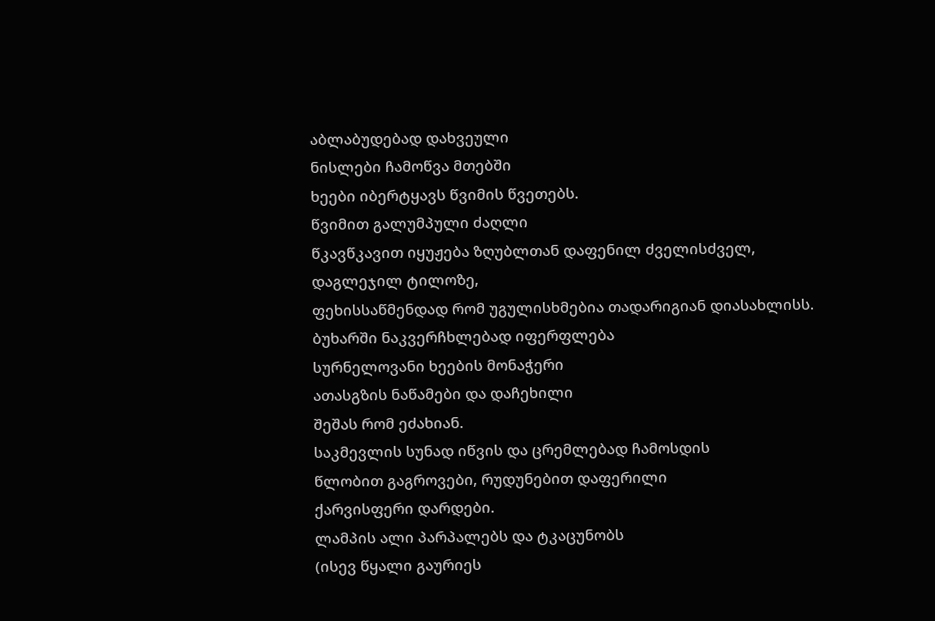აბლაბუდებად დახვეული
ნისლები ჩამოწვა მთებში
ხეები იბერტყავს წვიმის წვეთებს.
წვიმით გალუმპული ძაღლი
წკავწკავით იყუჟება ზღუბლთან დაფენილ ძველისძველ,
დაგლეჯილ ტილოზე,
ფეხისსაწმენდად რომ უგულისხმებია თადარიგიან დიასახლისს.
ბუხარში ნაკვერჩხლებად იფერფლება
სურნელოვანი ხეების მონაჭერი
ათასგზის ნაწამები და დაჩეხილი
შეშას რომ ეძახიან.
საკმევლის სუნად იწვის და ცრემლებად ჩამოსდის
წლობით გაგროვები, რუდუნებით დაფერილი
ქარვისფერი დარდები.
ლამპის ალი პარპალებს და ტკაცუნობს
(ისევ წყალი გაურიეს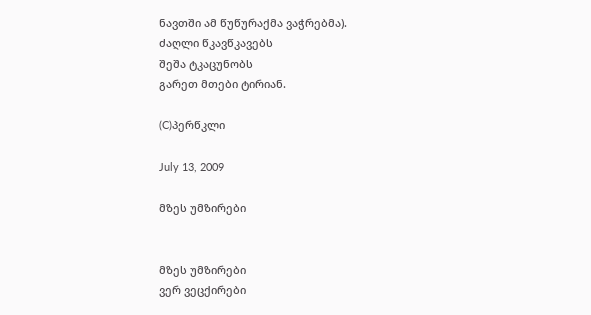ნავთში ამ წუწურაქმა ვაჭრებმა).
ძაღლი წკავწკავებს
შეშა ტკაცუნობს
გარეთ მთები ტირიან.

(C)პერწკლი

July 13, 2009

მზეს უმზირები


მზეს უმზირები
ვერ ვეცქირები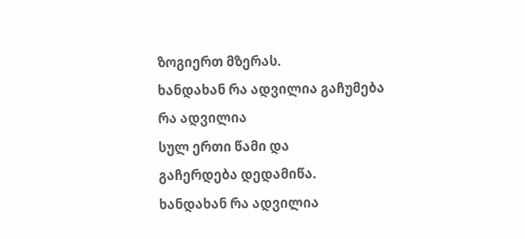ზოგიერთ მზერას.
ხანდახან რა ადვილია გაჩუმება
რა ადვილია
სულ ერთი წამი და
გაჩერდება დედამიწა.
ხანდახან რა ადვილია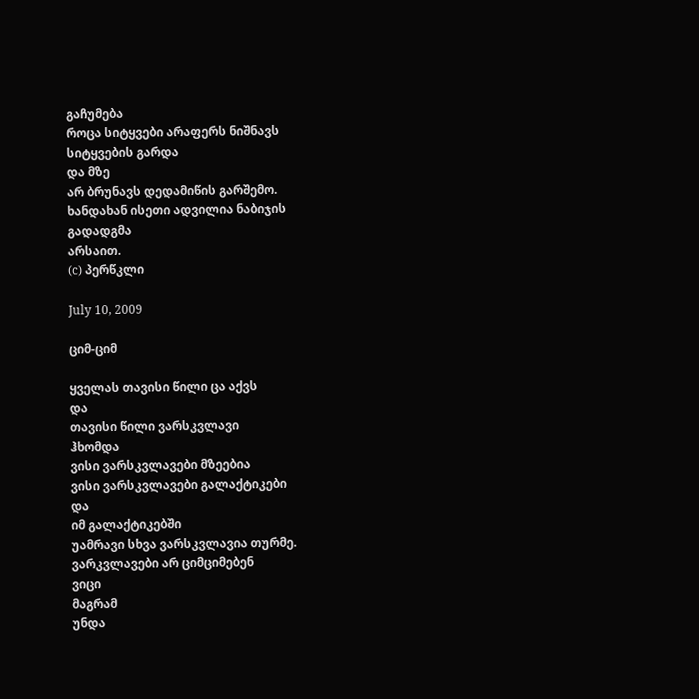გაჩუმება
როცა სიტყვები არაფერს ნიშნავს
სიტყვების გარდა
და მზე
არ ბრუნავს დედამიწის გარშემო.
ხანდახან ისეთი ადვილია ნაბიჯის გადადგმა
არსაით.
(c) პერწკლი

July 10, 2009

ციმ-ციმ

ყველას თავისი წილი ცა აქვს
და
თავისი წილი ვარსკვლავი
ჰხომდა
ვისი ვარსკვლავები მზეებია
ვისი ვარსკვლავები გალაქტიკები
და
იმ გალაქტიკებში
უამრავი სხვა ვარსკვლავია თურმე.
ვარკვლავები არ ციმციმებენ
ვიცი
მაგრამ
უნდა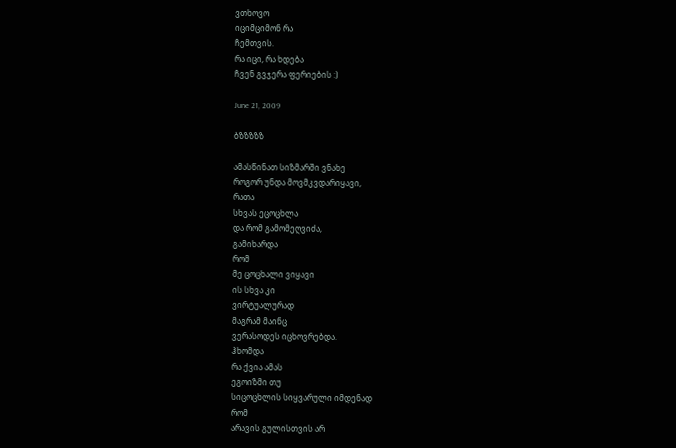ვთხოვო
იციმციმონ რა
ჩემთვის.
რა იცი, რა ხდება
ჩვენ გვჯერა ფერიების :)

June 21, 2009

ბზზზზზ

ამასწინათ სიზმარში ვნახე
როგორ უნდა მოვმკვდარიყავი,
რათა
სხვას ეცოცხლა
და რომ გამომეღვიძა,
გამიხარდა
რომ
მე ცოცხალი ვიყავი
ის სხვა კი
ვირტუალურად
მაგრამ მაინც
ვერასოდეს იცხოვრებდა.
ჰხომდა
რა ქვია ამას
ეგოიზმი თუ
სიცოცხლის სიყვარული იმდენად
რომ
არავის გულისთვის არ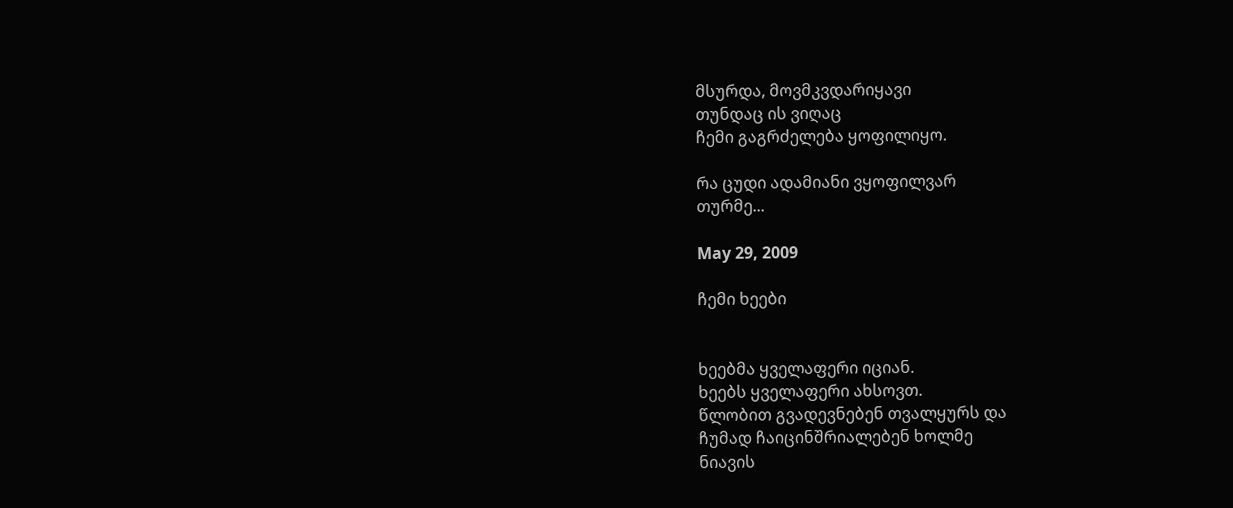მსურდა, მოვმკვდარიყავი
თუნდაც ის ვიღაც
ჩემი გაგრძელება ყოფილიყო.

რა ცუდი ადამიანი ვყოფილვარ
თურმე...

May 29, 2009

ჩემი ხეები


ხეებმა ყველაფერი იციან.
ხეებს ყველაფერი ახსოვთ.
წლობით გვადევნებენ თვალყურს და
ჩუმად ჩაიცინშრიალებენ ხოლმე
ნიავის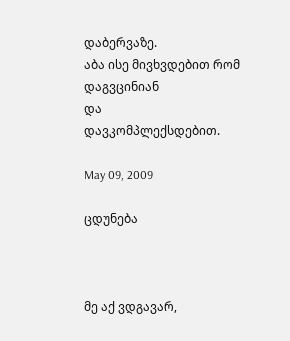დაბერვაზე.
აბა ისე მივხვდებით რომ დაგვცინიან
და
დავკომპლექსდებით.

May 09, 2009

ცდუნება



მე აქ ვდგავარ,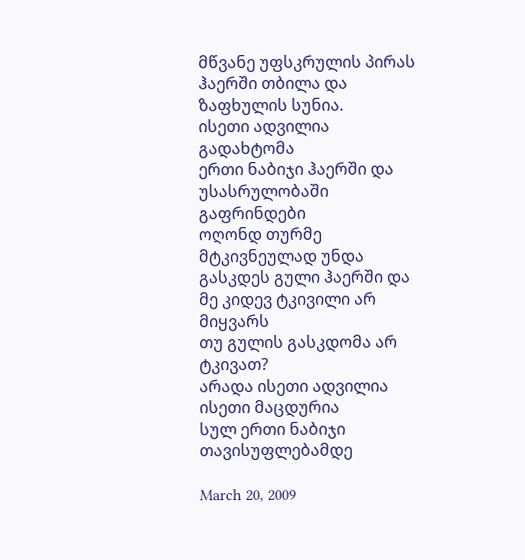მწვანე უფსკრულის პირას
ჰაერში თბილა და ზაფხულის სუნია.
ისეთი ადვილია გადახტომა
ერთი ნაბიჯი ჰაერში და
უსასრულობაში
გაფრინდები
ოღონდ თურმე
მტკივნეულად უნდა გასკდეს გული ჰაერში და
მე კიდევ ტკივილი არ მიყვარს
თუ გულის გასკდომა არ ტკივათ?
არადა ისეთი ადვილია
ისეთი მაცდურია
სულ ერთი ნაბიჯი
თავისუფლებამდე

March 20, 2009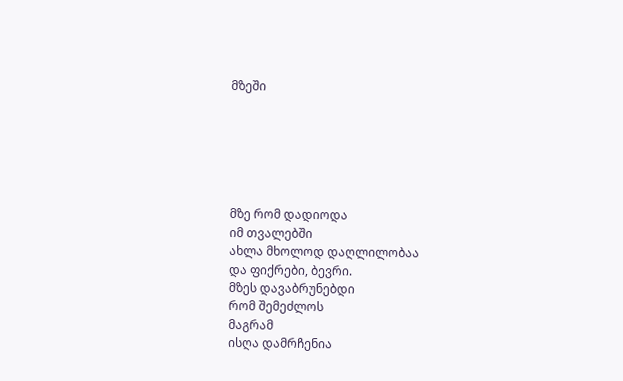მზეში






მზე რომ დადიოდა
იმ თვალებში
ახლა მხოლოდ დაღლილობაა
და ფიქრები, ბევრი.
მზეს დავაბრუნებდი
რომ შემეძლოს
მაგრამ
ისღა დამრჩენია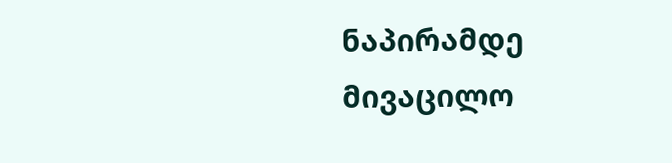ნაპირამდე მივაცილო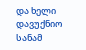და ხელი დავუქნიო
სანამ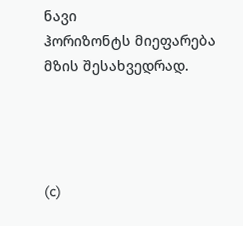ნავი
ჰორიზონტს მიეფარება
მზის შესახვედრად.




(c)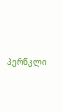პერწკლი